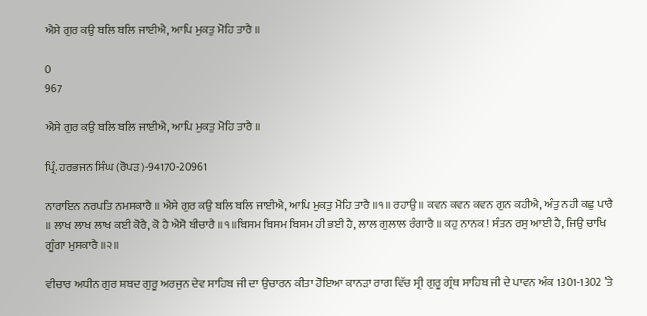ਐਸੇ ਗੁਰ ਕਉ ਬਲਿ ਬਲਿ ਜਾਈਐ, ਆਪਿ ਮੁਕਤੁ ਮੋਹਿ ਤਾਰੈ ॥

0
967

ਐਸੇ ਗੁਰ ਕਉ ਬਲਿ ਬਲਿ ਜਾਈਐ, ਆਪਿ ਮੁਕਤੁ ਮੋਹਿ ਤਾਰੈ ॥

ਪ੍ਰਿੰ. ਹਰਭਜਨ ਸਿੰਘ (ਰੋਪੜ)-94170-20961

ਨਾਰਾਇਨ ਨਰਪਤਿ ਨਮਸਕਾਰੈ ॥ ਐਸੇ ਗੁਰ ਕਉ ਬਲਿ ਬਲਿ ਜਾਈਐ, ਆਪਿ ਮੁਕਤੁ ਮੋਹਿ ਤਾਰੈ ॥੧॥ ਰਹਾਉ॥ ਕਵਨ ਕਵਨ ਕਵਨ ਗੁਨ ਕਹੀਐ, ਅੰਤੁ ਨਹੀ ਕਛੁ ਪਾਰੈ ॥ ਲਾਖ ਲਾਖ ਲਾਖ ਕਈ ਕੋਰੈ, ਕੋ ਹੈ ਐਸੋ ਬੀਚਾਰੈ ॥੧॥ਬਿਸਮ ਬਿਸਮ ਬਿਸਮ ਹੀ ਭਈ ਹੈ, ਲਾਲ ਗੁਲਾਲ ਰੰਗਾਰੈ ॥ ਕਹੁ ਨਾਨਕ ! ਸੰਤਨ ਰਸੁ ਆਈ ਹੈ, ਜਿਉ ਚਾਖਿ ਗੂੰਗਾ ਮੁਸਕਾਰੈ ॥੨॥

ਵੀਚਾਰ ਅਧੀਨ ਗੁਰ ਸ਼ਬਦ ਗੁਰੂ ਅਰਜੁਨ ਦੇਵ ਸਾਹਿਬ ਜੀ ਦਾ ਉਚਾਰਨ ਕੀਤਾ ਹੋਇਆ ਕਾਨੜਾ ਰਾਗ ਵਿੱਚ ਸ੍ਰੀ ਗੁਰੂ ਗ੍ਰੰਥ ਸਾਹਿਬ ਜੀ ਦੇ ਪਾਵਨ ਅੰਕ 1301-1302 ’ਤੇ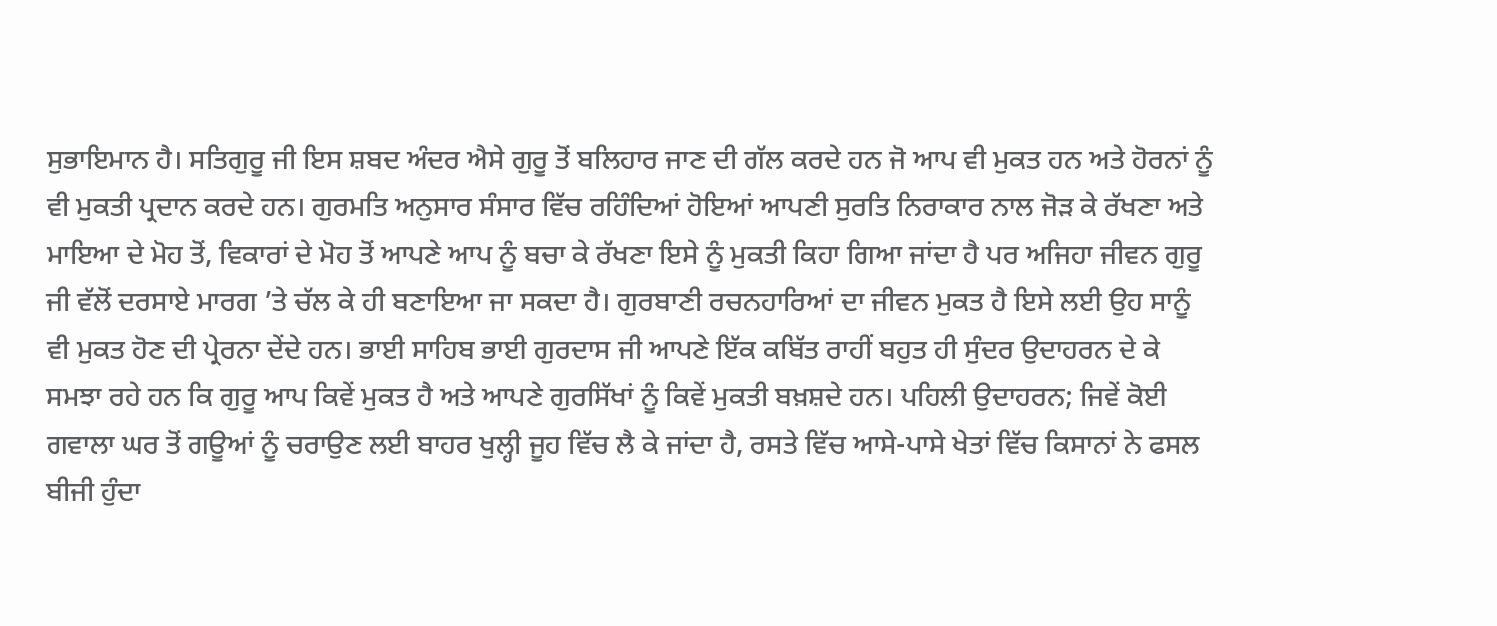ਸੁਭਾਇਮਾਨ ਹੈ। ਸਤਿਗੁਰੂ ਜੀ ਇਸ ਸ਼ਬਦ ਅੰਦਰ ਐਸੇ ਗੁਰੂ ਤੋਂ ਬਲਿਹਾਰ ਜਾਣ ਦੀ ਗੱਲ ਕਰਦੇ ਹਨ ਜੋ ਆਪ ਵੀ ਮੁਕਤ ਹਨ ਅਤੇ ਹੋਰਨਾਂ ਨੂੰ ਵੀ ਮੁਕਤੀ ਪ੍ਰਦਾਨ ਕਰਦੇ ਹਨ। ਗੁਰਮਤਿ ਅਨੁਸਾਰ ਸੰਸਾਰ ਵਿੱਚ ਰਹਿੰਦਿਆਂ ਹੋਇਆਂ ਆਪਣੀ ਸੁਰਤਿ ਨਿਰਾਕਾਰ ਨਾਲ ਜੋੜ ਕੇ ਰੱਖਣਾ ਅਤੇ ਮਾਇਆ ਦੇ ਮੋਹ ਤੋਂ, ਵਿਕਾਰਾਂ ਦੇ ਮੋਹ ਤੋਂ ਆਪਣੇ ਆਪ ਨੂੰ ਬਚਾ ਕੇ ਰੱਖਣਾ ਇਸੇ ਨੂੰ ਮੁਕਤੀ ਕਿਹਾ ਗਿਆ ਜਾਂਦਾ ਹੈ ਪਰ ਅਜਿਹਾ ਜੀਵਨ ਗੁਰੂ ਜੀ ਵੱਲੋਂ ਦਰਸਾਏ ਮਾਰਗ ’ਤੇ ਚੱਲ ਕੇ ਹੀ ਬਣਾਇਆ ਜਾ ਸਕਦਾ ਹੈ। ਗੁਰਬਾਣੀ ਰਚਨਹਾਰਿਆਂ ਦਾ ਜੀਵਨ ਮੁਕਤ ਹੈ ਇਸੇ ਲਈ ਉਹ ਸਾਨੂੰ ਵੀ ਮੁਕਤ ਹੋਣ ਦੀ ਪ੍ਰੇਰਨਾ ਦੇਂਦੇ ਹਨ। ਭਾਈ ਸਾਹਿਬ ਭਾਈ ਗੁਰਦਾਸ ਜੀ ਆਪਣੇ ਇੱਕ ਕਬਿੱਤ ਰਾਹੀਂ ਬਹੁਤ ਹੀ ਸੁੰਦਰ ਉਦਾਹਰਨ ਦੇ ਕੇ ਸਮਝਾ ਰਹੇ ਹਨ ਕਿ ਗੁਰੂ ਆਪ ਕਿਵੇਂ ਮੁਕਤ ਹੈ ਅਤੇ ਆਪਣੇ ਗੁਰਸਿੱਖਾਂ ਨੂੰ ਕਿਵੇਂ ਮੁਕਤੀ ਬਖ਼ਸ਼ਦੇ ਹਨ। ਪਹਿਲੀ ਉਦਾਹਰਨ; ਜਿਵੇਂ ਕੋਈ ਗਵਾਲਾ ਘਰ ਤੋਂ ਗਊਆਂ ਨੂੰ ਚਰਾਉਣ ਲਈ ਬਾਹਰ ਖੁਲ੍ਹੀ ਜੂਹ ਵਿੱਚ ਲੈ ਕੇ ਜਾਂਦਾ ਹੈ, ਰਸਤੇ ਵਿੱਚ ਆਸੇ-ਪਾਸੇ ਖੇਤਾਂ ਵਿੱਚ ਕਿਸਾਨਾਂ ਨੇ ਫਸਲ ਬੀਜੀ ਹੁੰਦਾ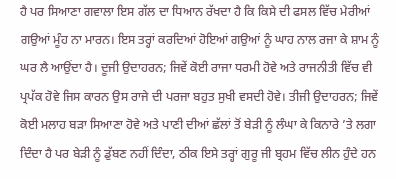ਹੈ ਪਰ ਸਿਆਣਾ ਗਵਾਲਾ ਇਸ ਗੱਲ ਦਾ ਧਿਆਨ ਰੱਖਦਾ ਹੈ ਕਿ ਕਿਸੇ ਦੀ ਫਸਲ ਵਿੱਚ ਮੇਰੀਆਂ ਗਉਆਂ ਮੂੰਹ ਨਾ ਮਾਰਨ। ਇਸ ਤਰ੍ਹਾਂ ਕਰਦਿਆਂ ਹੋਇਆਂ ਗਉਆਂ ਨੂੰ ਘਾਹ ਨਾਲ ਰਜਾ ਕੇ ਸ਼ਾਮ ਨੂੰ ਘਰ ਲੈ ਆਉਂਦਾ ਹੈ। ਦੂਜੀ ਉਦਾਹਰਨ; ਜਿਵੇਂ ਕੋਈ ਰਾਜਾ ਧਰਮੀ ਹੋਵੇ ਅਤੇ ਰਾਜਨੀਤੀ ਵਿੱਚ ਵੀ ਪ੍ਰਪੱਕ ਹੋਵੇ ਜਿਸ ਕਾਰਨ ਉਸ ਰਾਜੇ ਦੀ ਪਰਜਾ ਬਹੁਤ ਸੁਖੀ ਵਸਦੀ ਹੋਵੇ। ਤੀਜੀ ਉਦਾਹਰਨ; ਜਿਵੇਂ ਕੋਈ ਮਲਾਹ ਬੜਾ ਸਿਆਣਾ ਹੋਵੇ ਅਤੇ ਪਾਣੀ ਦੀਆਂ ਛੱਲਾਂ ਤੋਂ ਬੇੜੀ ਨੂੰ ਲੰਘਾ ਕੇ ਕਿਨਾਰੇ ’ਤੇ ਲਗਾ ਦਿੰਦਾ ਹੈ ਪਰ ਬੇੜੀ ਨੂੰ ਡੁੱਬਣ ਨਹੀਂ ਦਿੰਦਾ, ਠੀਕ ਇਸੇ ਤਰ੍ਹਾਂ ਗੁਰੂ ਜੀ ਬ੍ਰਹਮ ਵਿੱਚ ਲੀਨ ਹੁੰਦੇ ਹਨ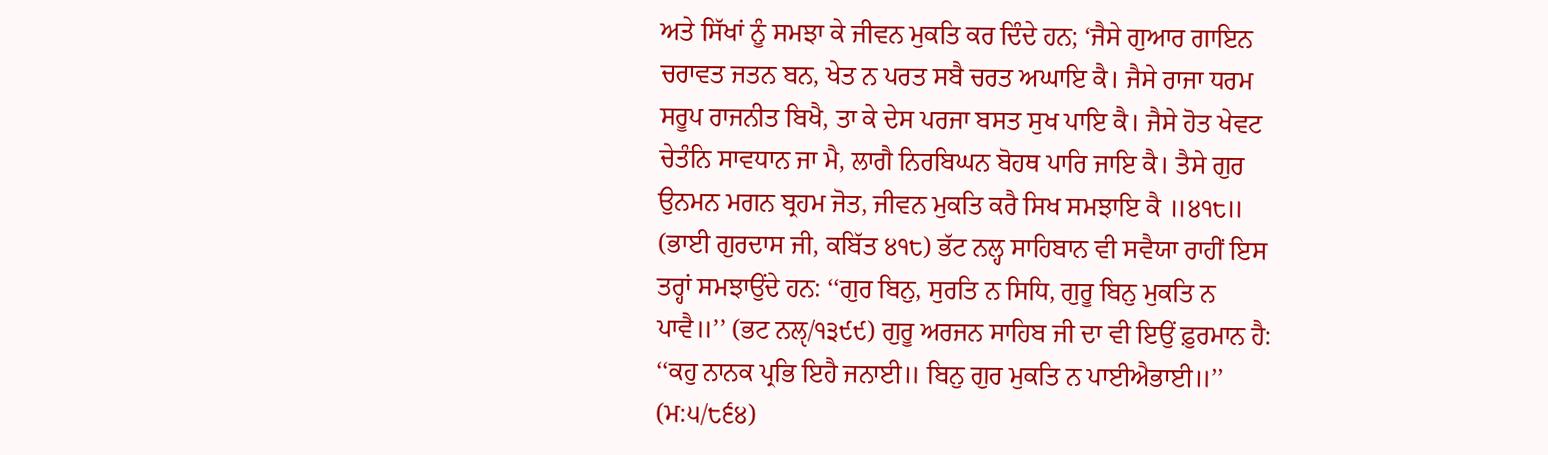ਅਤੇ ਸਿੱਖਾਂ ਨੂੰ ਸਮਝਾ ਕੇ ਜੀਵਨ ਮੁਕਤਿ ਕਰ ਦਿੰਦੇ ਹਨ; ‘ਜੈਸੇ ਗੁਆਰ ਗਾਇਨ ਚਰਾਵਤ ਜਤਨ ਬਨ, ਖੇਤ ਨ ਪਰਤ ਸਬੈ ਚਰਤ ਅਘਾਇ ਕੈ। ਜੈਸੇ ਰਾਜਾ ਧਰਮ ਸਰੂਪ ਰਾਜਨੀਤ ਬਿਖੈ, ਤਾ ਕੇ ਦੇਸ ਪਰਜਾ ਬਸਤ ਸੁਖ ਪਾਇ ਕੈ। ਜੈਸੇ ਹੋਤ ਖੇਵਟ ਚੇਤੰਨਿ ਸਾਵਧਾਨ ਜਾ ਮੈ, ਲਾਗੈ ਨਿਰਬਿਘਨ ਬੋਹਥ ਪਾਰਿ ਜਾਇ ਕੈ। ਤੈਸੇ ਗੁਰ ਉਨਮਨ ਮਗਨ ਬ੍ਰਹਮ ਜੋਤ, ਜੀਵਨ ਮੁਕਤਿ ਕਰੈ ਸਿਖ ਸਮਝਾਇ ਕੈ ॥੪੧੮॥ (ਭਾਈ ਗੁਰਦਾਸ ਜੀ, ਕਬਿੱਤ ੪੧੮) ਭੱਟ ਨਲ੍ਹ ਸਾਹਿਬਾਨ ਵੀ ਸਵੈਯਾ ਰਾਹੀਂ ਇਸ ਤਰ੍ਹਾਂ ਸਮਝਾਉਂਦੇ ਹਨ: ‘‘ਗੁਰ ਬਿਨੁ, ਸੁਰਤਿ ਨ ਸਿਧਿ, ਗੁਰੂ ਬਿਨੁ ਮੁਕਤਿ ਨ ਪਾਵੈ॥’’ (ਭਟ ਨਲੵ/੧੩੯੯) ਗੁਰੂ ਅਰਜਨ ਸਾਹਿਬ ਜੀ ਦਾ ਵੀ ਇਉਂ ਫ਼ੁਰਮਾਨ ਹੈ: ‘‘ਕਹੁ ਨਾਨਕ ਪ੍ਰਭਿ ਇਹੈ ਜਨਾਈ॥ ਬਿਨੁ ਗੁਰ ਮੁਕਤਿ ਨ ਪਾਈਐਭਾਈ॥’’ (ਮ:੫/੮੬੪)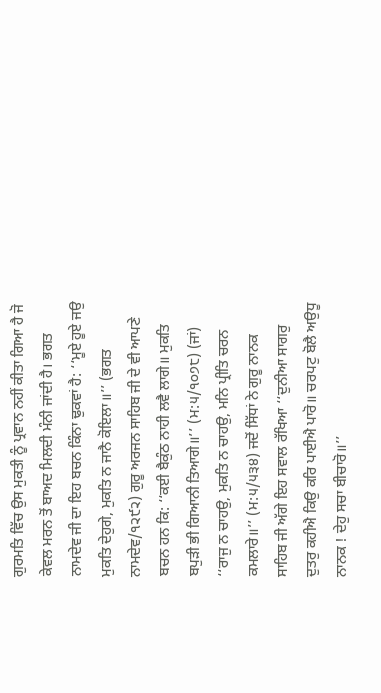ਗੁਰਮਤਿ ਵਿੱਚ ਉਸ ਮੁਕਤੀ ਨੂੰ ਪ੍ਰਵਾਨ ਨਹੀਂ ਕੀਤਾ ਗਿਆ ਹੈ ਜੋ ਕੇਵਲ ਮਰਨ ਤੋਂ ਬਾਅਦ ਮਿਲਦੀ ਮੰਨੀ ਜਾਂਦੀ ਹੈ। ਭਗਤ ਨਾਮਦੇਵ ਜੀ ਦਾ ਇਹ ਬਚਨ ਕਿੰਨਾ ਢੁਕਵਾਂ ਹੈ: ‘‘ਮੂਏ ਹੂਏ ਜਉ ਮੁਕਤਿ ਦੇਹੁਗੇ, ਮੁਕਤਿ ਨ ਜਾਨੈ ਕੋਇਲਾ॥’’ (ਭਗਤ ਨਾਮਦੇਵ/੧੨੯੨) ਗੁਰੂ ਅਰਜਨ ਸਾਹਿਬ ਜੀ ਦੇ ਵੀ ਆਪਣੇ ਬਚਨ ਹਨ ਕਿ: ‘‘ਕਈ ਬੈਕੁੰਠ ਨਾਹੀ ਲਵੈ ਲਾਗੇ॥ ਮੁਕਤਿ ਬਪੁੜੀ ਭੀ ਗਿਆਨੀ ਤਿਆਗੇ॥’’ (ਮ:੫/੧੦੭੮) (ਜਾਂ) ‘‘ਰਾਜੁ ਨ ਚਾਹਉ, ਮੁਕਤਿ ਨ ਚਾਹਉ, ਮਨਿ ਪ੍ਰੀਤਿ ਚਰਨ ਕਮਲਾਰੇ॥’’ (ਮ:੫/੫੩੪) ਜਦੋਂ ਸਿੱਧਾਂ ਨੇ ਗੁਰੂ ਨਾਨਕ ਸਾਹਿਬ ਜੀ ਅੱਗੇ ਇਹ ਸਵਾਲ ਰੱਖਿਆ ‘‘ਦੁਨੀਆ ਸਾਗਰੁ ਦੁਤਰੁ ਕਹੀਐ ਕਿਉ ਕਰਿ ਪਾਈਐ ਪਾਰੋ॥ ਚਰਪਟੁ ਬੋਲੈ ਅਉਧੂ ਨਾਨਕ ! ਦੇਹੁ ਸਚਾ ਬੀਚਾਰੋ॥’’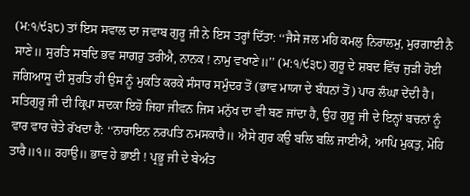(ਮ:੧/੯੩੮) ਤਾਂ ਇਸ ਸਵਾਲ ਦਾ ਜਵਾਬ ਗੁਰੂ ਜੀ ਨੇ ਇਸ ਤਰ੍ਹਾਂ ਦਿੱਤਾ: ‘‘ਜੈਸੇ ਜਲ ਮਹਿ ਕਮਲੁ ਨਿਰਾਲਮੁ, ਮੁਰਗਾਈ ਨੈ ਸਾਣੇ॥ ਸੁਰਤਿ ਸਬਦਿ ਭਵ ਸਾਗਰੁ ਤਰੀਐ, ਨਾਨਕ ! ਨਾਮੁ ਵਖਾਣੇ॥’’ (ਮ:੧/੯੩੮) ਗੁਰੂ ਦੇ ਸ਼ਬਦ ਵਿੱਚ ਜੁੜੀ ਹੋਈ ਜਗਿਆਸੂ ਦੀ ਸੁਰਤਿ ਹੀ ਉਸ ਨੂੰ ਮੁਕਤਿ ਕਰਕੇ ਸੰਸਾਰ ਸਮੁੰਦਰ ਤੋਂ (ਭਾਵ ਮਾਯਾ ਦੇ ਬੰਧਨਾਂ ਤੋਂ) ਪਾਰ ਲੰਘਾ ਦੇਂਦੀ ਹੈ। ਸਤਿਗੁਰੂ ਜੀ ਦੀ ਕ੍ਰਿਪਾ ਸਦਕਾ ਇਹੋ ਜਿਹਾ ਜੀਵਨ ਜਿਸ ਮਨੁੱਖ ਦਾ ਵੀ ਬਣ ਜਾਂਦਾ ਹੈ, ਉਹ ਗੁਰੂ ਜੀ ਦੇ ਇਨ੍ਹਾਂ ਬਚਨਾਂ ਨੂੰ ਵਾਰ ਵਾਰ ਚੇਤੇ ਰੱਖਦਾ ਹੈ: ‘‘ਨਾਰਾਇਨ ਨਰਪਤਿ ਨਮਸਕਾਰੈ॥ ਐਸੇ ਗੁਰ ਕਉ ਬਲਿ ਬਲਿ ਜਾਈਐ, ਆਪਿ ਮੁਕਤੁ, ਮੋਹਿ ਤਾਰੈ॥੧॥ ਰਹਾਉ॥ ਭਾਵ ਹੇ ਭਾਈ ! ਪ੍ਰਭੂ ਜੀ ਦੇ ਬੇਅੰਤ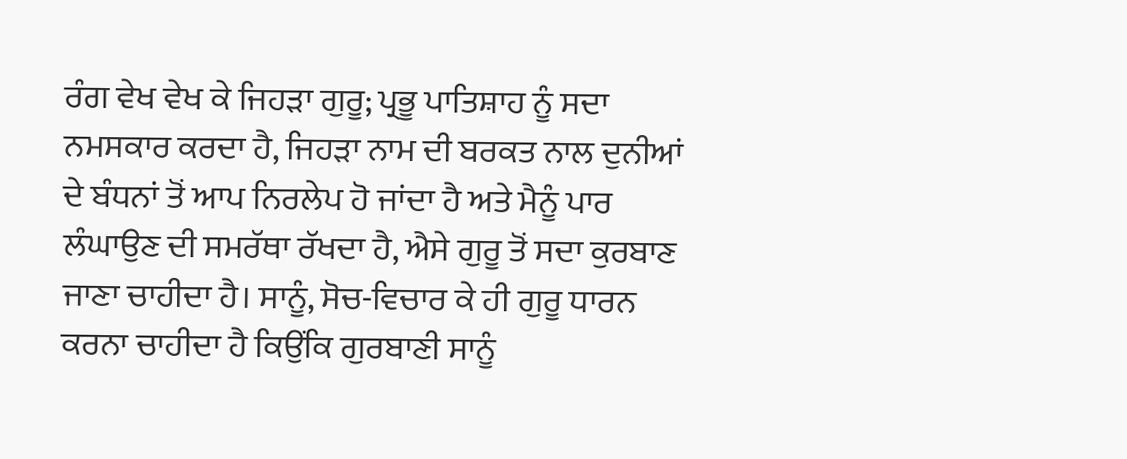ਰੰਗ ਵੇਖ ਵੇਖ ਕੇ ਜਿਹੜਾ ਗੁਰੂ; ਪ੍ਰਭੂ ਪਾਤਿਸ਼ਾਹ ਨੂੰ ਸਦਾ ਨਮਸਕਾਰ ਕਰਦਾ ਹੈ, ਜਿਹੜਾ ਨਾਮ ਦੀ ਬਰਕਤ ਨਾਲ ਦੁਨੀਆਂ ਦੇ ਬੰਧਨਾਂ ਤੋਂ ਆਪ ਨਿਰਲੇਪ ਹੋ ਜਾਂਦਾ ਹੈ ਅਤੇ ਮੈਨੂੰ ਪਾਰ ਲੰਘਾਉਣ ਦੀ ਸਮਰੱਥਾ ਰੱਖਦਾ ਹੈ, ਐਸੇ ਗੁਰੂ ਤੋਂ ਸਦਾ ਕੁਰਬਾਣ ਜਾਣਾ ਚਾਹੀਦਾ ਹੈ। ਸਾਨੂੰ, ਸੋਚ-ਵਿਚਾਰ ਕੇ ਹੀ ਗੁਰੂ ਧਾਰਨ ਕਰਨਾ ਚਾਹੀਦਾ ਹੈ ਕਿਉਂਕਿ ਗੁਰਬਾਣੀ ਸਾਨੂੰ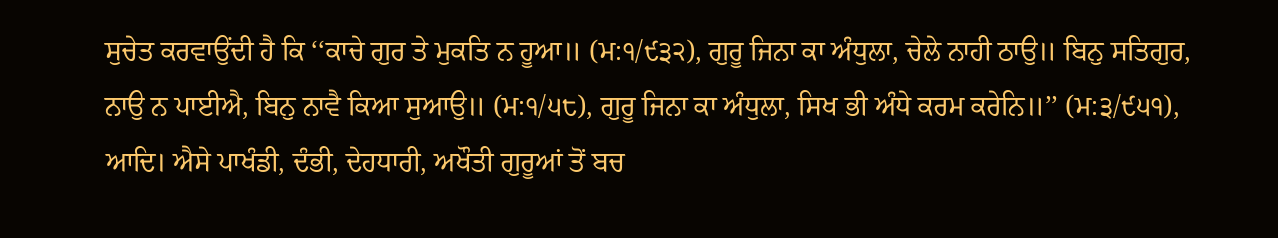ਸੁਚੇਤ ਕਰਵਾਉਂਦੀ ਹੈ ਕਿ ‘‘ਕਾਚੇ ਗੁਰ ਤੇ ਮੁਕਤਿ ਨ ਹੂਆ॥ (ਮ:੧/੯੩੨), ਗੁਰੂ ਜਿਨਾ ਕਾ ਅੰਧੁਲਾ, ਚੇਲੇ ਨਾਹੀ ਠਾਉ॥ ਬਿਨੁ ਸਤਿਗੁਰ, ਨਾਉ ਨ ਪਾਈਐ, ਬਿਨੁ ਨਾਵੈ ਕਿਆ ਸੁਆਉ॥ (ਮ:੧/੫੮), ਗੁਰੂ ਜਿਨਾ ਕਾ ਅੰਧੁਲਾ, ਸਿਖ ਭੀ ਅੰਧੇ ਕਰਮ ਕਰੇਨਿ॥’’ (ਮ:੩/੯੫੧), ਆਦਿ। ਐਸੇ ਪਾਖੰਡੀ, ਦੰਭੀ, ਦੇਹਧਾਰੀ, ਅਖੌਤੀ ਗੁਰੂਆਂ ਤੋਂ ਬਚ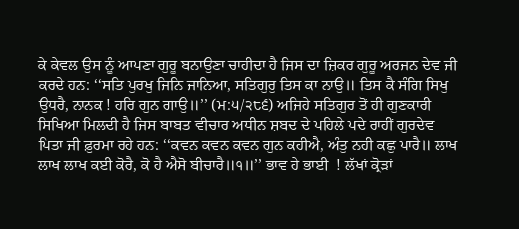ਕੇ ਕੇਵਲ ਉਸ ਨੂੰ ਆਪਣਾ ਗੁਰੂ ਬਨਾਉਣਾ ਚਾਹੀਦਾ ਹੈ ਜਿਸ ਦਾ ਜ਼ਿਕਰ ਗੁਰੂ ਅਰਜਨ ਦੇਵ ਜੀ ਕਰਦੇ ਹਨ: ‘‘ਸਤਿ ਪੁਰਖੁ ਜਿਨਿ ਜਾਨਿਆ, ਸਤਿਗੁਰੁ ਤਿਸ ਕਾ ਨਾਉ॥ ਤਿਸ ਕੈ ਸੰਗਿ ਸਿਖੁ ਉਧਰੈ, ਨਾਨਕ ! ਹਰਿ ਗੁਨ ਗਾਉ॥’’ (ਮ:੫/੨੮੬) ਅਜਿਹੇ ਸਤਿਗੁਰ ਤੋਂ ਹੀ ਗੁਣਕਾਰੀ ਸਿਖਿਆ ਮਿਲਦੀ ਹੈ ਜਿਸ ਬਾਬਤ ਵੀਚਾਰ ਅਧੀਨ ਸ਼ਬਦ ਦੇ ਪਹਿਲੇ ਪਦੇ ਰਾਹੀਂ ਗੁਰਦੇਵ ਪਿਤਾ ਜੀ ਫ਼ੁਰਮਾ ਰਹੇ ਹਨ: ‘‘ਕਵਨ ਕਵਨ ਕਵਨ ਗੁਨ ਕਹੀਐ, ਅੰਤੁ ਨਹੀ ਕਛੁ ਪਾਰੈ॥ ਲਾਖ ਲਾਖ ਲਾਖ ਕਈ ਕੋਰੈ, ਕੋ ਹੈ ਐਸੋ ਬੀਚਾਰੈ॥੧॥’’ ਭਾਵ ਹੇ ਭਾਈ  ! ਲੱਖਾਂ ਕ੍ਰੋੜਾਂ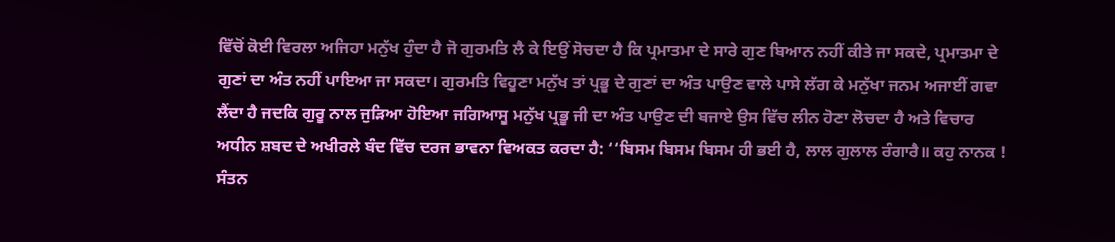ਵਿੱਚੋਂ ਕੋਈ ਵਿਰਲਾ ਅਜਿਹਾ ਮਨੁੱਖ ਹੁੰਦਾ ਹੈ ਜੋ ਗੁਰਮਤਿ ਲੈ ਕੇ ਇਉਂ ਸੋਚਦਾ ਹੈ ਕਿ ਪ੍ਰਮਾਤਮਾ ਦੇ ਸਾਰੇ ਗੁਣ ਬਿਆਨ ਨਹੀਂ ਕੀਤੇ ਜਾ ਸਕਦੇ, ਪ੍ਰਮਾਤਮਾ ਦੇ ਗੁਣਾਂ ਦਾ ਅੰਤ ਨਹੀਂ ਪਾਇਆ ਜਾ ਸਕਦਾ। ਗੁਰਮਤਿ ਵਿਹੂਣਾ ਮਨੁੱਖ ਤਾਂ ਪ੍ਰਭੂ ਦੇ ਗੁਣਾਂ ਦਾ ਅੰਤ ਪਾਉਣ ਵਾਲੇ ਪਾਸੇ ਲੱਗ ਕੇ ਮਨੁੱਖਾ ਜਨਮ ਅਜਾਈਂ ਗਵਾ ਲੈਂਦਾ ਹੈ ਜਦਕਿ ਗੁਰੂ ਨਾਲ ਜੁੜਿਆ ਹੋਇਆ ਜਗਿਆਸੂ ਮਨੁੱਖ ਪ੍ਰਭੂ ਜੀ ਦਾ ਅੰਤ ਪਾਉਣ ਦੀ ਬਜਾਏ ਉਸ ਵਿੱਚ ਲੀਨ ਹੋਣਾ ਲੋਚਦਾ ਹੈ ਅਤੇ ਵਿਚਾਰ ਅਧੀਨ ਸ਼ਬਦ ਦੇ ਅਖੀਰਲੇ ਬੰਦ ਵਿੱਚ ਦਰਜ ਭਾਵਨਾ ਵਿਅਕਤ ਕਰਦਾ ਹੈ: ‘‘ਬਿਸਮ ਬਿਸਮ ਬਿਸਮ ਹੀ ਭਈ ਹੈ, ਲਾਲ ਗੁਲਾਲ ਰੰਗਾਰੈ॥ ਕਹੁ ਨਾਨਕ ! ਸੰਤਨ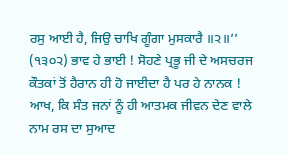ਰਸੁ ਆਈ ਹੈ, ਜਿਉ ਚਾਖਿ ਗੂੰਗਾ ਮੁਸਕਾਰੈ ॥੨॥’’ (੧੩੦੨) ਭਾਵ ਹੇ ਭਾਈ ! ਸੋਹਣੇ ਪ੍ਰਭੂ ਜੀ ਦੇ ਅਸਚਰਜ ਕੌਤਕਾਂ ਤੋਂ ਹੈਰਾਨ ਹੀ ਹੋ ਜਾਈਦਾ ਹੈ ਪਰ ਹੇ ਨਾਨਕ ! ਆਖ, ਕਿ ਸੰਤ ਜਨਾਂ ਨੂੰ ਹੀ ਆਤਮਕ ਜੀਵਨ ਦੇਣ ਵਾਲੇ ਨਾਮ ਰਸ ਦਾ ਸੁਆਦ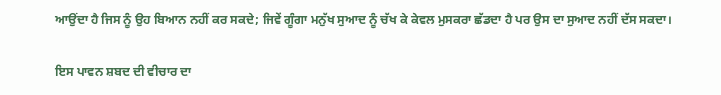ਆਉਂਦਾ ਹੈ ਜਿਸ ਨੂੰ ਉਹ ਬਿਆਨ ਨਹੀਂ ਕਰ ਸਕਦੇ; ਜਿਵੇਂ ਗੂੰਗਾ ਮਨੁੱਖ ਸੁਆਦ ਨੂੰ ਚੱਖ ਕੇ ਕੇਵਲ ਮੁਸਕਰਾ ਛੱਡਦਾ ਹੈ ਪਰ ਉਸ ਦਾ ਸੁਆਦ ਨਹੀਂ ਦੱਸ ਸਕਦਾ।

ਇਸ ਪਾਵਨ ਸ਼ਬਦ ਦੀ ਵੀਚਾਰ ਦਾ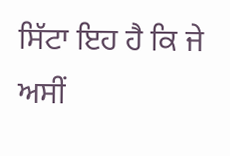ਸਿੱਟਾ ਇਹ ਹੈ ਕਿ ਜੇ ਅਸੀਂ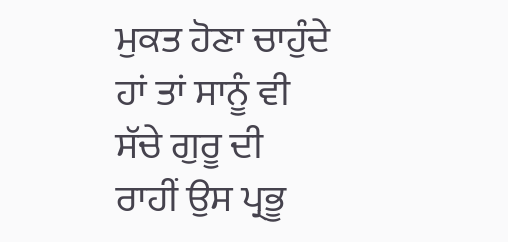ਮੁਕਤ ਹੋਣਾ ਚਾਹੁੰਦੇ ਹਾਂ ਤਾਂ ਸਾਨੂੰ ਵੀ ਸੱਚੇ ਗੁਰੂ ਦੀ ਰਾਹੀਂ ਉਸ ਪ੍ਰਭੂ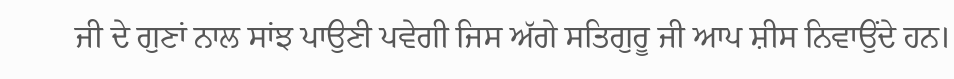ਜੀ ਦੇ ਗੁਣਾਂ ਨਾਲ ਸਾਂਝ ਪਾਉਣੀ ਪਵੇਗੀ ਜਿਸ ਅੱਗੇ ਸਤਿਗੁਰੂ ਜੀ ਆਪ ਸ਼ੀਸ ਨਿਵਾਉਂਦੇ ਹਨ।